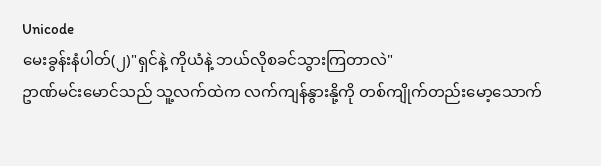Unicode
မေးခွန်းနံပါတ်(၂)"ရှင်နဲ့ ကိုယံနဲ့ ဘယ်လိုစခင်သွားကြတာလဲ"
ဥာဏ်မင်းမောင်သည် သူ့လက်ထဲက လက်ကျန်နွားနို့ကို တစ်ကျိုက်တည်းမော့သောက်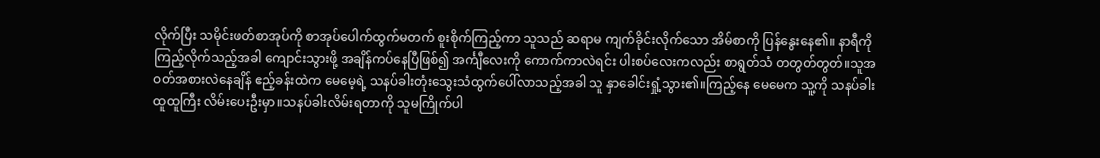လိုက်ပြီး သမိုင်းဖတ်စာအုပ်ကို စာအုပ်ပေါက်ထွက်မတက် စူးစိုက်ကြည့်ကာ သူသည် ဆရာမ ကျက်ခိုင်းလိုက်သော အိမ်စာကို ပြန်နွေးနေ၏။ နာရီကို ကြည့်လိုက်သည့်အခါ ကျောင်းသွားဖို့ အချိန်ကပ်နေပြီဖြစ်၍ အင်္ကျီလေးကို ကောက်ကာလဲရင်း ပါးစပ်လေးကလည်း စာရွတ်သံ တတွတ်တွတ်။သူအဝတ်အစားလဲနေချိန် ဧည့်ခန်းထဲက မေမေ့ရဲ့ သနပ်ခါးတုံးသွေးသံထွက်ပေါ်လာသည့်အခါ သူ နှာခေါင်းရှုံ့သွား၏။ကြည့်နေ မေမေက သူ့ကို သနပ်ခါးထူထူကြီး လိမ်းပေးဦးမှာ။သနပ်ခါးလိမ်းရတာကို သူမကြိုက်ပါ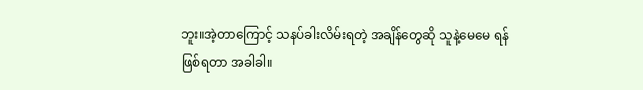ဘူး။အဲ့တာကြောင့် သနပ်ခါးလိမ်းရတဲ့ အချိန်တွေဆို သူနဲ့မေမေ ရန်ဖြစ်ရတာ အခါခါ။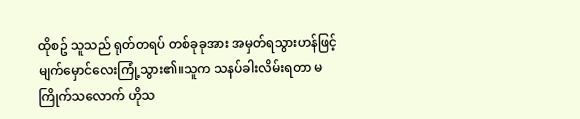ထိုစဥ် သူသည် ရုတ်တရပ် တစ်ခုခုအား အမှတ်ရသွားဟန်ဖြင့် မျက်မှောင်လေးကြုံ့သွား၏။သူက သနပ်ခါးလိမ်းရတာ မကြိုက်သလောက် ဟိုသ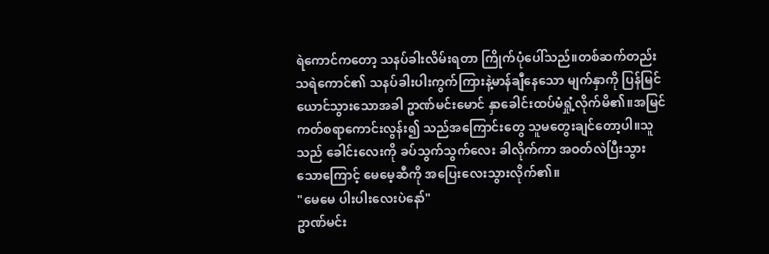ရဲကောင်ကတော့ သနပ်ခါးလိမ်းရတာ ကြိုက်ပုံပေါ်သည်။တစ်ဆက်တည်း သရဲကောင်၏ သနပ်ခါးပါးကွက်ကြားနဲ့မာန်ချီနေသော မျက်နှာကို ပြန်မြင်ယောင်သွားသောအခါ ဥာဏ်မင်းမောင် နှာခေါင်းထပ်မံရှုံ့လိုက်မိ၏။အမြင်ကတ်စရာကောင်းလွန်း၍ သည်အကြောင်းတွေ သူမတွေးချင်တော့ပါ။သူသည် ခေါင်းလေးကို ခပ်သွက်သွက်လေး ခါလိုက်ကာ အဝတ်လဲပြီးသွားသောကြောင့် မေမေ့ဆီကို အပြေးလေးသွားလိုက်၏။
"မေမေ ပါးပါးလေးပဲနော်"
ဥာဏ်မင်း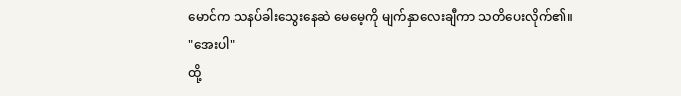မောင်က သနပ်ခါးသွေးနေဆဲ မေမေ့ကို မျက်နှာလေးချီကာ သတိပေးလိုက်၏။
"အေးပါ"
ထို့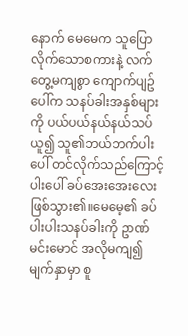နောက် မေမေက သူပြောလိုက်သောစကားနဲ့ လက်တွေ့မကျစွာ ကျောက်ပျဥ်ပေါ်က သနပ်ခါးအနှစ်များကို ပယ်ပယ်နယ်နယ်သပ်ယူ၍ သူ၏ဘယ်ဘက်ပါးပေါ် တင်လိုက်သည်ကြောင့် ပါးပေါ် ခပ်အေးအေးလေးဖြစ်သွား၏။မေမေ့၏ ခပ်ပါးပါးသနပ်ခါးကို ဥာဏ်မင်းမောင် အလိုမကျ၍ မျက်နှာမှာ စူ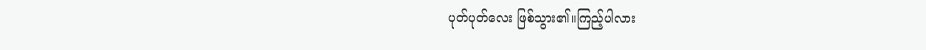ပုတ်ပုတ်လေး ဖြစ်သွား၏။ကြည့်ပါလား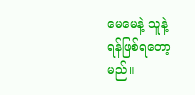မေမေနဲ့ သူနဲ့ ရန်ဖြစ်ရတော့မည်။